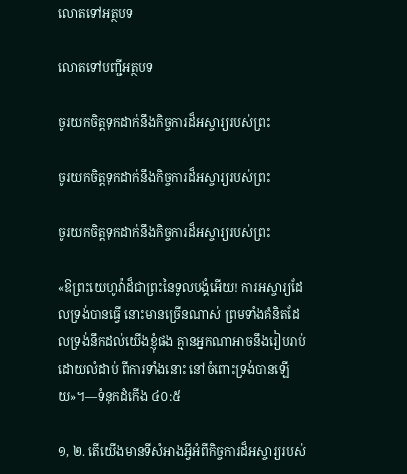លោតទៅអត្ថបទ

លោតទៅបញ្ជីអត្ថបទ

ចូរយកចិត្តទុកដាក់នឹងកិច្ចការដ៏អស្ចារ្យរបស់ព្រះ

ចូរយកចិត្តទុកដាក់នឹងកិច្ចការដ៏អស្ចារ្យរបស់ព្រះ

ចូរយកចិត្តទុកដាក់នឹងកិច្ចការដ៏អស្ចារ្យរបស់ព្រះ

«ឱព្រះយេហូវ៉ាដ៏ជាព្រះនៃទូលបង្គំអើយ! ការអស្ចារ្យដែលទ្រង់បានធ្វើ នោះមានច្រើនណាស់ ព្រមទាំងគំនិតដែលទ្រង់នឹកដល់យើងខ្ញុំផង គ្មានអ្នកណាអាចនឹងរៀបរាប់ដោយលំដាប់ ពីការទាំងនោះ នៅចំពោះទ្រង់បានឡើយ»។—ទំនុកដំកើង ៤០:៥

១, ២. តើយើងមានទីសំអាងអ្វីអំពីកិច្ចការដ៏អស្ចារ្យរបស់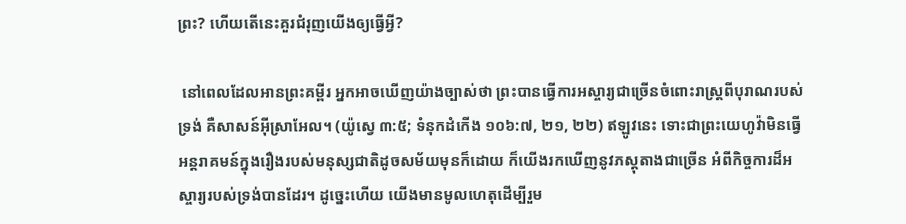ព្រះ? ហើយតើនេះគួរជំរុញយើងឲ្យធ្វើអ្វី?

 នៅពេលដែលអានព្រះគម្ពីរ អ្នកអាចឃើញយ៉ាងច្បាស់ថា ព្រះបានធ្វើការអស្ចារ្យជាច្រើនចំពោះរាស្ត្រពីបុរាណរបស់ទ្រង់ គឺសាសន៍អ៊ីស្រាអែល។ (យ៉ូស្វេ ៣:៥; ទំនុកដំកើង ១០៦:៧, ២១, ២២) ឥឡូវនេះ ទោះជាព្រះយេហូវ៉ាមិនធ្វើអន្តរាគមន៍ក្នុងរឿងរបស់មនុស្សជាតិដូចសម័យមុនក៏ដោយ ក៏យើងរកឃើញនូវភស្តុតាងជាច្រើន អំពីកិច្ចការដ៏អស្ចារ្យរបស់ទ្រង់បានដែរ។ ដូច្នេះហើយ យើងមានមូលហេតុដើម្បីរួម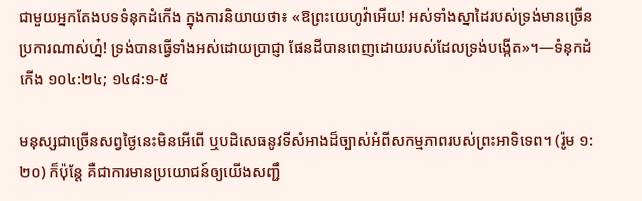ជាមួយអ្នកតែងបទទំនុកដំកើង ក្នុងការនិយាយថា៖ «ឱព្រះយេហូវ៉ាអើយ! អស់ទាំងស្នាដៃរបស់ទ្រង់មានច្រើនប្រការណាស់ហ្ន៎! ទ្រង់បានធ្វើទាំងអស់ដោយប្រាជ្ញា ផែនដីបានពេញដោយរបស់ដែលទ្រង់បង្កើត»។—ទំនុកដំកើង ១០៤:២៤; ១៤៨:១-៥

មនុស្សជាច្រើនសព្វថ្ងៃនេះមិនអើពើ ឬបដិសេធនូវទីសំអាងដ៏ច្បាស់អំពីសកម្មភាពរបស់ព្រះអាទិទេព។ (រ៉ូម ១:២០) ក៏ប៉ុន្តែ គឺជាការមានប្រយោជន៍ឲ្យយើងសញ្ជឹ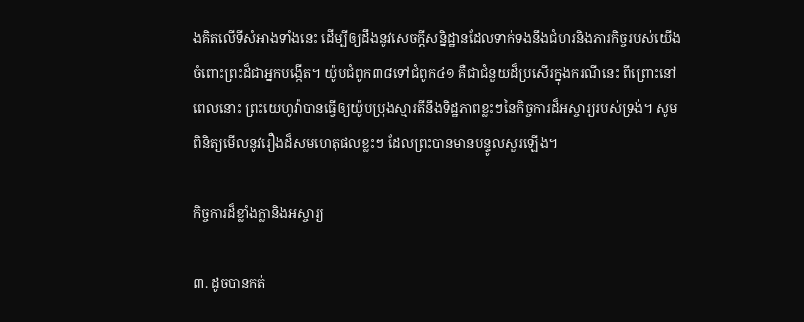ងគិតលើទីសំអាងទាំងនេះ ដើម្បីឲ្យដឹងនូវសេចក្ដីសន្និដ្ឋានដែលទាក់ទងនឹងជំហរនិងភារកិច្ចរបស់យើងចំពោះព្រះដ៏ជាអ្នកបង្កើត។ យ៉ូបជំពូក៣៨ទៅជំពូក៤១ គឺជាជំនួយដ៏ប្រសើរក្នុងករណីនេះ ពីព្រោះនៅពេលនោះ ព្រះយេហូវ៉ាបានធ្វើឲ្យយ៉ូបប្រុងស្មារតីនឹងទិដ្ឋភាពខ្លះៗនៃកិច្ចការដ៏អស្ចារ្យរបស់ទ្រង់។ សូមពិនិត្យមើលនូវរឿងដ៏សមហេតុផលខ្លះៗ ដែលព្រះបានមានបន្ទូលសួរឡើង។

កិច្ចការដ៏ខ្លាំងក្លានិងអស្ចារ្យ

៣. ដូចបានកត់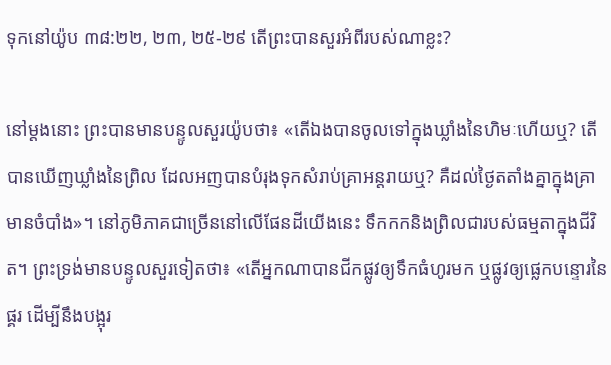ទុកនៅយ៉ូប ៣៨:២២, ២៣, ២៥-២៩ តើព្រះបានសួរអំពីរបស់ណាខ្លះ?

នៅម្ដងនោះ ព្រះបានមានបន្ទូលសួរយ៉ូបថា៖ «តើឯងបានចូលទៅក្នុងឃ្លាំងនៃហិមៈហើយឬ? តើបានឃើញឃ្លាំងនៃព្រិល ដែលអញបានបំរុងទុកសំរាប់គ្រាអន្តរាយឬ? គឺដល់ថ្ងៃតតាំងគ្នាក្នុងគ្រាមានចំបាំង»។ នៅភូមិភាគជាច្រើននៅលើផែនដីយើងនេះ ទឹកកកនិងព្រិលជារបស់ធម្មតាក្នុងជីវិត។ ព្រះទ្រង់មានបន្ទូលសួរទៀតថា៖ «តើអ្នកណាបានជីកផ្លូវឲ្យទឹកធំហូរមក ឬផ្លូវឲ្យផ្លេកបន្ទោរនៃផ្គរ ដើម្បីនឹងបង្អុរ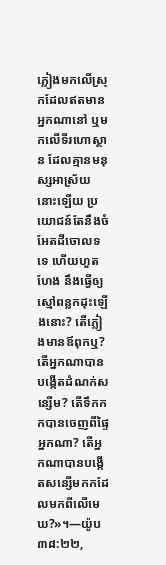ភ្លៀងមកលើស្រុកដែលឥតមានអ្នកណានៅ ឬមកលើទីរហោស្ថាន ដែលគ្មានមនុស្សអាស្រ័យនោះឡើយ ប្រយោជន៍តែនឹងចំអែតដីចោលទទេ ហើយហួតហែង នឹងធ្វើឲ្យស្មៅពន្លកដុះឡើងនោះ? តើភ្លៀងមានឪពុកឬ? តើអ្នកណាបានបង្កើតដំណក់សន្សើម? តើទឹកកកបានចេញពីផ្ទៃអ្នកណា? តើអ្នកណាបានបង្កើតសន្សើមកកដែលមកពីលើមេឃ?»។—យ៉ូប ៣៨:២២,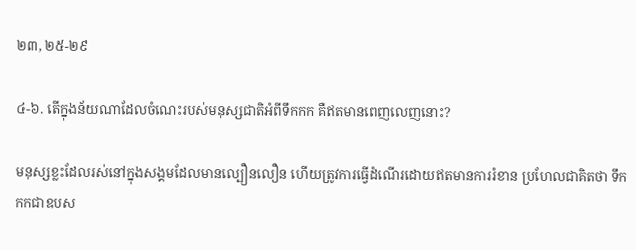២៣, ២៥-២៩

៤-៦. តើក្នុងន័យណាដែលចំណេះរបស់មនុស្សជាតិអំពីទឹកកក គឺឥតមានពេញលេញនោះ?

មនុស្សខ្លះដែលរស់នៅក្នុងសង្គមដែលមានល្បឿនលឿន ហើយត្រូវការធ្វើដំណើរដោយឥតមានការរំខាន ប្រហែលជាគិតថា ទឹកកកជាឧបស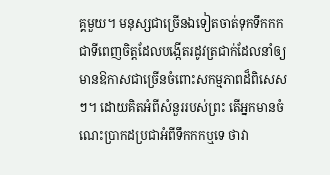គ្គមួយ។ មនុស្សជាច្រើនឯទៀតចាត់ទុកទឹកកក ជាទីពេញចិត្តដែលបង្កើតរដូវត្រជាក់ដែលនាំឲ្យមានឱកាសជាច្រើនចំពោះសកម្មភាពដ៏ពិសេសៗ។ ដោយគិតអំពីសំនួររបស់ព្រះ តើអ្នកមានចំណេះប្រាកដប្រជាអំពីទឹកកកឬទេ ថាវា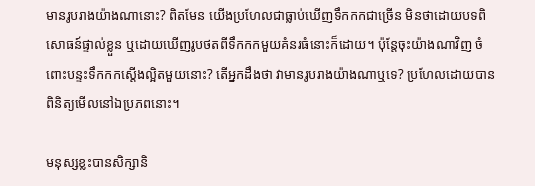មានរូបរាងយ៉ាងណានោះ? ពិតមែន យើងប្រហែលជាធ្លាប់ឃើញទឹកកកជាច្រើន មិនថាដោយបទពិសោធន៍ផ្ទាល់ខ្លួន ឬដោយឃើញរូបថតពីទឹកកកមួយគំនរធំនោះក៏ដោយ។ ប៉ុន្តែចុះយ៉ាងណាវិញ ចំពោះបន្ទះទឹកកកស្តើងល្អិតមួយនោះ? តើអ្នកដឹងថា វាមានរូបរាងយ៉ាងណាឬទេ? ប្រហែលដោយបានពិនិត្យមើលនៅឯប្រភពនោះ។

មនុស្សខ្លះបានសិក្សានិ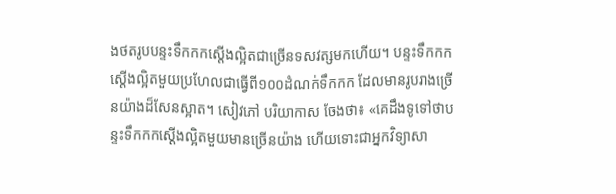ងថតរូបបន្ទះទឹកកកស្តើងល្អិតជាច្រើនទសវត្សមកហើយ។ បន្ទះទឹកកកស្តើងល្អិតមួយប្រហែលជាធ្វើពី១០០ដំណក់ទឹកកក ដែលមានរូបរាងច្រើនយ៉ាងដ៏សែនស្អាត។ សៀវភៅ បរិយាកាស ចែងថា៖ «គេដឹងទូទៅថាបន្ទះទឹកកកស្តើងល្អិតមួយមានច្រើនយ៉ាង ហើយទោះជាអ្នកវិទ្យាសា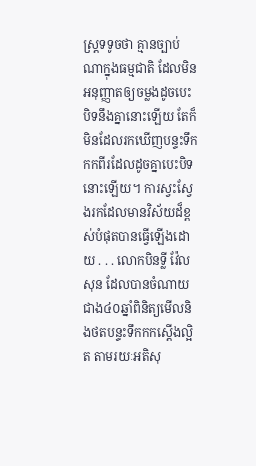ស្ត្រទទូចថា គ្មានច្បាប់ណាក្នុងធម្មជាតិ ដែលមិនអនុញ្ញាតឲ្យចម្លងដូចបេះបិទនឹងគ្នានោះឡើយ តែក៏មិនដែលរកឃើញបន្ទះទឹកកកពីរដែលដូចគ្នាបេះបិទនោះឡើយ។ ការស្វះស្វែងរកដែលមានវិស័យដ៏ខ្ពស់បំផុតបានធ្វើឡើងដោយ . . . លោកបិនទ្លី វ៉ែលសុន ដែលបានចំណាយជាង៤០ឆ្នាំពិនិត្យមើលនិងថតបន្ទះទឹកកកស្តើងល្អិត តាមរយៈអតិសុ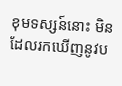ខុមទស្សន៍នោះ មិនដែលរកឃើញនូវប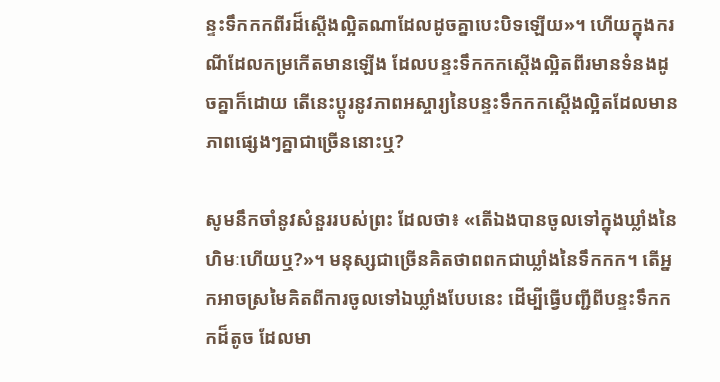ន្ទះទឹកកកពីរដ៏ស្តើងល្អិតណាដែលដូចគ្នាបេះបិទឡើយ»។ ហើយក្នុងករណីដែលកម្រកើតមានឡើង ដែលបន្ទះទឹកកកស្តើងល្អិតពីរមានទំនងដូចគ្នាក៏ដោយ តើនេះប្ដូរនូវភាពអស្ចារ្យនៃបន្ទះទឹកកកស្តើងល្អិតដែលមានភាពផ្សេងៗគ្នាជាច្រើននោះឬ?

សូមនឹកចាំនូវសំនួររបស់ព្រះ ដែលថា៖ «តើឯងបានចូលទៅក្នុងឃ្លាំងនៃហិមៈហើយឬ?»។ មនុស្សជាច្រើនគិតថាពពកជាឃ្លាំងនៃទឹកកក។ តើអ្នកអាចស្រមៃគិតពីការចូលទៅឯឃ្លាំងបែបនេះ ដើម្បីធ្វើបញ្ជីពីបន្ទះទឹកកកដ៏តូច ដែលមា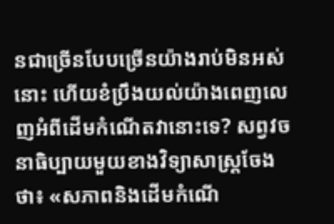នជាច្រើនបែបច្រើនយ៉ាងរាប់មិនអស់នោះ ហើយខំប្រឹងយល់យ៉ាងពេញលេញអំពីដើមកំណើតវានោះទេ? សព្វវចនាធិប្បាយមួយខាងវិទ្យាសាស្ត្រចែងថា៖ «សភាពនិងដើមកំណើ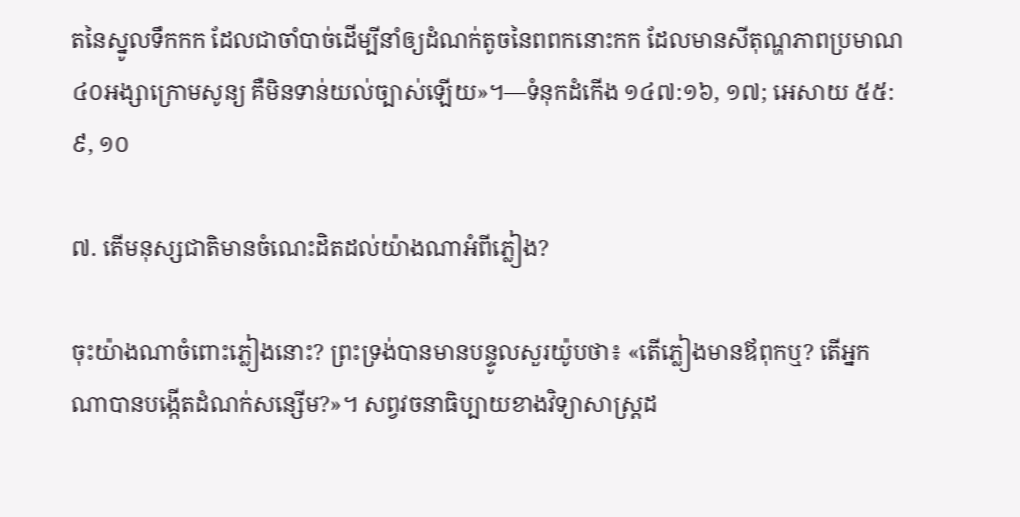តនៃស្នូលទឹកកក ដែលជាចាំបាច់ដើម្បីនាំឲ្យដំណក់តូចនៃពពកនោះកក ដែលមានសីតុណ្ហភាពប្រមាណ៤០អង្សាក្រោមសូន្យ គឺមិនទាន់យល់ច្បាស់ឡើយ»។—ទំនុកដំកើង ១៤៧:១៦, ១៧; អេសាយ ៥៥:៩, ១០

៧. តើមនុស្សជាតិមានចំណេះដិតដល់យ៉ាងណាអំពីភ្លៀង?

ចុះយ៉ាងណាចំពោះភ្លៀងនោះ? ព្រះទ្រង់បានមានបន្ទូលសួរយ៉ូបថា៖ «តើភ្លៀងមានឪពុកឬ? តើអ្នកណាបានបង្កើតដំណក់សន្សើម?»។ សព្វវចនាធិប្បាយខាងវិទ្យាសាស្ត្រដ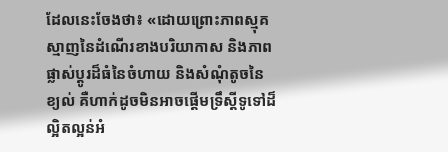ដែលនេះចែងថា៖ «ដោយព្រោះភាពស្មុគស្មាញនៃដំណើរខាងបរិយាកាស និងភាពផ្លាស់ប្ដូរដ៏ធំនៃចំហាយ និងសំណុំតូចនៃខ្យល់ គឺហាក់ដូចមិនអាចផ្ដើមទ្រឹស្តីទូទៅដ៏ល្អិតល្អន់អំ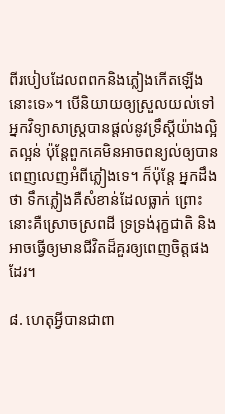ពីរបៀបដែលពពកនិងភ្លៀងកើតឡើងនោះទេ»។ បើនិយាយឲ្យស្រួលយល់ទៅ អ្នកវិទ្យាសាស្ត្របានផ្ដល់នូវទ្រឹស្តីយ៉ាងល្អិតល្អន់ ប៉ុន្តែពួកគេមិនអាចពន្យល់ឲ្យបានពេញលេញអំពីភ្លៀងទេ។ ក៏ប៉ុន្តែ អ្នកដឹងថា ទឹកភ្លៀងគឺសំខាន់ដែលធ្លាក់ ព្រោះនោះគឺស្រោចស្រពដី ទ្រទ្រង់រុក្ខជាតិ និងអាចធ្វើឲ្យមានជីវិតដ៏គួរឲ្យពេញចិត្តផងដែរ។

៨. ហេតុអ្វីបានជាពា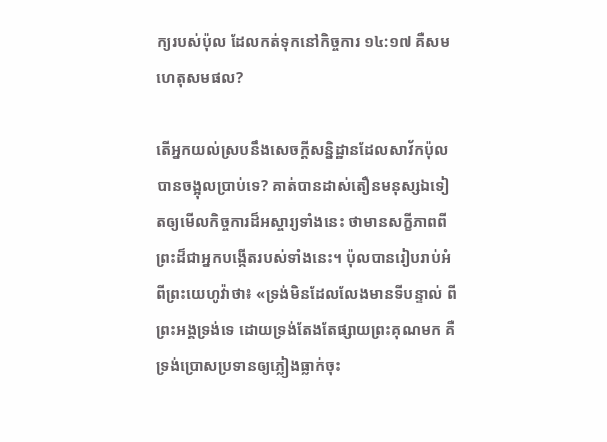ក្យរបស់ប៉ុល ដែលកត់ទុកនៅកិច្ចការ ១៤:១៧ គឺសមហេតុសមផល?

តើអ្នកយល់ស្របនឹងសេចក្ដីសន្និដ្ឋានដែលសាវ័កប៉ុលបានចង្អុលប្រាប់ទេ? គាត់បានដាស់តឿនមនុស្សឯទៀតឲ្យមើលកិច្ចការដ៏អស្ចារ្យទាំងនេះ ថាមានសក្ខីភាពពីព្រះដ៏ជាអ្នកបង្កើតរបស់ទាំងនេះ។ ប៉ុលបានរៀបរាប់អំពីព្រះយេហូវ៉ាថា៖ «ទ្រង់មិនដែលលែងមានទីបន្ទាល់ ពីព្រះអង្គទ្រង់ទេ ដោយទ្រង់តែងតែផ្សាយព្រះគុណមក គឺទ្រង់ប្រោសប្រទានឲ្យភ្លៀងធ្លាក់ចុះ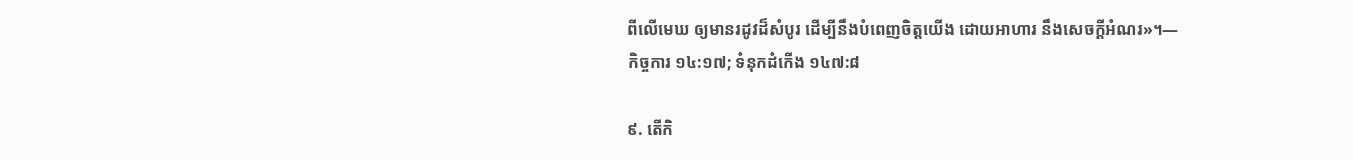ពីលើមេឃ ឲ្យមានរដូវដ៏សំបូរ ដើម្បីនឹងបំពេញចិត្តយើង ដោយអាហារ នឹងសេចក្ដីអំណរ»។—កិច្ចការ ១៤:១៧; ទំនុកដំកើង ១៤៧:៨

៩. តើកិ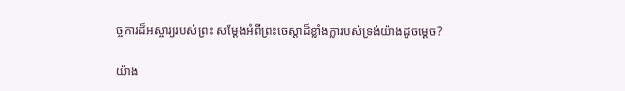ច្ចការដ៏អស្ចារ្យរបស់ព្រះ សម្ដែងអំពីព្រះចេស្ដាដ៏ខ្លាំងក្លារបស់ទ្រង់យ៉ាងដូចម្ដេច?

យ៉ាង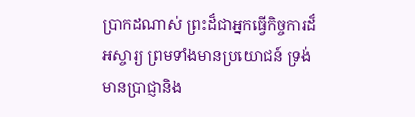ប្រាកដណាស់ ព្រះដ៏ជាអ្នកធ្វើកិច្ចការដ៏អស្ចារ្យ ព្រមទាំងមានប្រយោជន៍ ទ្រង់មានប្រាជ្ញានិង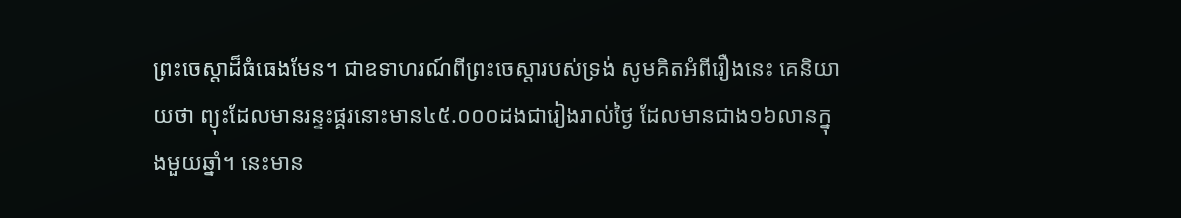ព្រះចេស្ដាដ៏ធំធេងមែន។ ជាឧទាហរណ៍ពីព្រះចេស្ដារបស់ទ្រង់ សូមគិតអំពីរឿងនេះ គេនិយាយថា ព្យុះដែលមានរន្ទះផ្គរនោះមាន៤៥.០០០ដងជារៀងរាល់ថ្ងៃ ដែលមានជាង១៦លានក្នុងមួយឆ្នាំ។ នេះមាន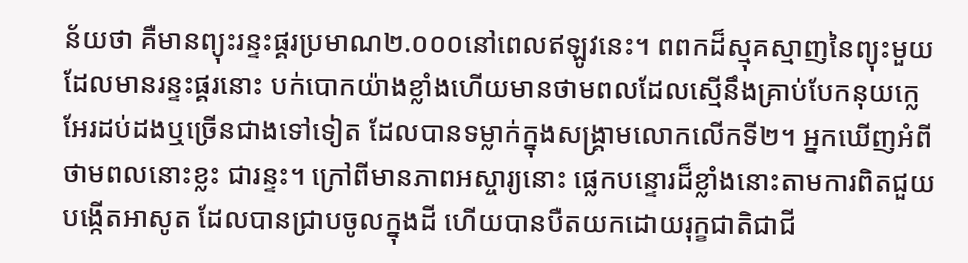ន័យថា គឺមានព្យុះរន្ទះផ្គរប្រមាណ២.០០០នៅពេលឥឡូវនេះ។ ពពកដ៏ស្មុគស្មាញនៃព្យុះមួយដែលមានរន្ទះផ្គរនោះ បក់បោកយ៉ាងខ្លាំងហើយមានថាមពលដែលស្មើនឹងគ្រាប់បែកនុយក្លេអែរដប់ដងឬច្រើនជាងទៅទៀត ដែលបានទម្លាក់ក្នុងសង្គ្រាមលោកលើកទី២។ អ្នកឃើញអំពីថាមពលនោះខ្លះ ជារន្ទះ។ ក្រៅពីមានភាពអស្ចារ្យនោះ ផ្លេកបន្ទោរដ៏ខ្លាំងនោះតាមការពិតជួយបង្កើតអាសូត ដែលបានជ្រាបចូលក្នុងដី ហើយបានបឺតយកដោយរុក្ខជាតិជាជី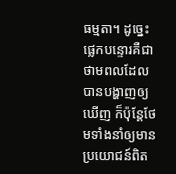ធម្មតា។ ដូច្នេះ ផ្លេកបន្ទោរគឺជាថាមពលដែលបានបង្ហាញឲ្យឃើញ ក៏ប៉ុន្តែថែមទាំងនាំឲ្យមានប្រយោជន៍ពិត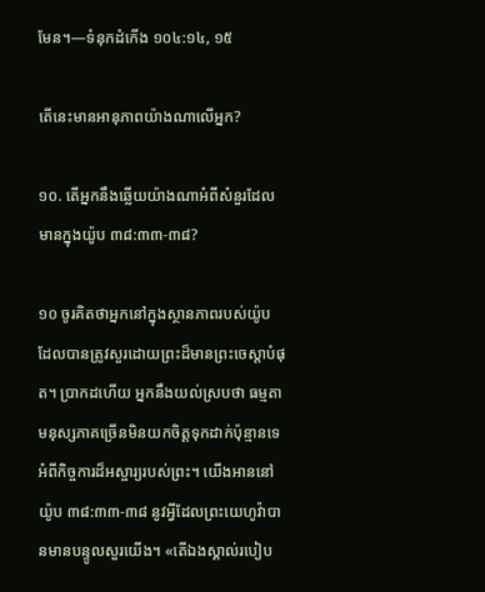មែន។—ទំនុកដំកើង ១០៤:១៤, ១៥

តើនេះមានអានុភាពយ៉ាងណាលើអ្នក?

១០. តើអ្នកនឹងឆ្លើយយ៉ាងណាអំពីសំនួរដែលមានក្នុងយ៉ូប ៣៨:៣៣-៣៨?

១០ ចូរគិតថាអ្នកនៅក្នុងស្ថានភាពរបស់យ៉ូប ដែលបានត្រូវសួរដោយព្រះដ៏មានព្រះចេស្ដាបំផុត។ ប្រាកដហើយ អ្នកនឹងយល់ស្របថា ធម្មតាមនុស្សភាគច្រើនមិនយកចិត្តទុកដាក់ប៉ុន្មានទេ អំពីកិច្ចការដ៏អស្ចារ្យរបស់ព្រះ។ យើងអាននៅយ៉ូប ៣៨:៣៣-៣៨ នូវអ្វីដែលព្រះយេហូវ៉ាបានមានបន្ទូលសួរយើង។ «តើឯងស្គាល់របៀប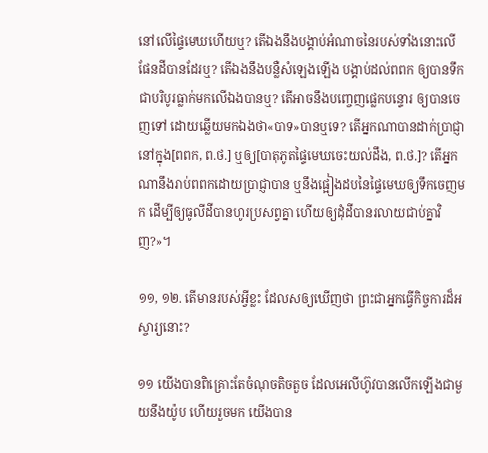នៅលើផ្ទៃមេឃហើយឬ? តើឯងនឹងបង្គាប់អំណាចនៃរបស់ទាំងនោះលើផែនដីបានដែរឬ? តើឯងនឹងបន្លឺសំឡេងឡើង បង្គាប់ដល់ពពក ឲ្យបានទឹកជាបរិបូរធ្លាក់មកលើឯងបានឬ? តើអាចនឹងបញ្ចេញផ្លេកបន្ទោរ ឲ្យបានចេញទៅ ដោយឆ្លើយមកឯងថា«បាទ»បានឬទេ? តើអ្នកណាបានដាក់ប្រាជ្ញានៅក្នុង[ពពក, ព.ថ.] ឬឲ្យ[បាតុភូតផ្ទៃមេឃចេះយល់ដឹង, ព.ថ.]? តើអ្នកណានឹងរាប់ពពកដោយប្រាជ្ញាបាន ឬនឹងផ្អៀងដបនៃផ្ទៃមេឃឲ្យទឹកចេញមក ដើម្បីឲ្យធូលីដីបានហូរប្រសព្វគ្នា ហើយឲ្យដុំដីបានរលាយជាប់គ្នាវិញ?»។

១១, ១២. តើមានរបស់អ្វីខ្លះ ដែលសឲ្យឃើញថា ព្រះជាអ្នកធ្វើកិច្ចការដ៏អស្ចារ្យនោះ?

១១ យើងបានពិគ្រោះតែចំណុចតិចតួច ដែលអេលីហ៊ូវបានលើកឡើងជាមួយនឹងយ៉ូប ហើយរួចមក យើងបាន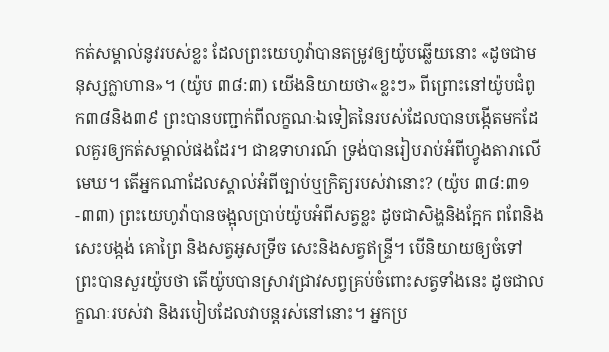កត់សម្គាល់នូវរបស់ខ្លះ ដែលព្រះយេហូវ៉ាបានតម្រូវឲ្យយ៉ូបឆ្លើយនោះ «ដូចជាមនុស្សក្លាហាន»។ (យ៉ូប ៣៨:៣) យើងនិយាយថា«ខ្លះៗ» ពីព្រោះនៅយ៉ូបជំពូក៣៨និង៣៩ ព្រះបានបញ្ជាក់ពីលក្ខណៈឯទៀតនៃរបស់ដែលបានបង្កើតមកដែលគួរឲ្យកត់សម្គាល់ផងដែរ។ ជាឧទាហរណ៍ ទ្រង់បានរៀបរាប់អំពីហ្វូងតារាលើមេឃ។ តើអ្នកណាដែលស្គាល់អំពីច្បាប់ឬក្រិត្យរបស់វានោះ? (យ៉ូប ៣៨:៣១-៣៣) ព្រះយេហូវ៉ាបានចង្អុលប្រាប់យ៉ូបអំពីសត្វខ្លះ ដូចជាសិង្ហនិងក្អែក ពពែនិងសេះបង្កង់ គោព្រៃ និងសត្វអូសទ្រីច សេះនិងសត្វឥន្ទ្រី។ បើនិយាយឲ្យចំទៅ ព្រះបានសួរយ៉ូបថា តើយ៉ូបបានស្រាវជ្រាវសព្វគ្រប់ចំពោះសត្វទាំងនេះ ដូចជាលក្ខណៈរបស់វា និងរបៀបដែលវាបន្តរស់នៅនោះ។ អ្នកប្រ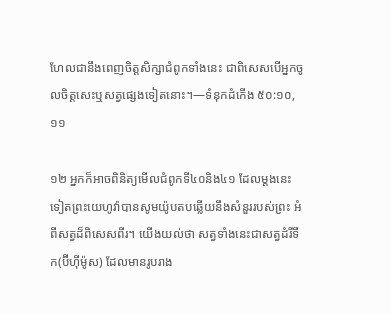ហែលជានឹងពេញចិត្តសិក្សាជំពូកទាំងនេះ ជាពិសេសបើអ្នកចូលចិត្តសេះឬសត្វផ្សេងទៀតនោះ។—ទំនុកដំកើង ៥០:១០, ១១

១២ អ្នកក៏អាចពិនិត្យមើលជំពូកទី៤០និង៤១ ដែលម្ដងនេះទៀតព្រះយេហូវ៉ាបានសូមយ៉ូបតបឆ្លើយនឹងសំនួររបស់ព្រះ អំពីសត្វដ៏ពិសេសពីរ។ យើងយល់ថា សត្វទាំងនេះជាសត្វដំរីទឹក(ប៊ីហ៊ីម៉ូស) ដែលមានរូបរាង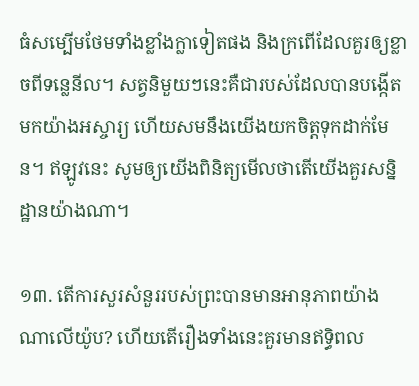ធំសម្បើមថែមទាំងខ្លាំងក្លាទៀតផង និងក្រពើដែលគួរឲ្យខ្លាចពីទន្លេនីល។ សត្វនិមួយៗនេះគឺជារបស់ដែលបានបង្កើតមកយ៉ាងអស្ចារ្យ ហើយសមនឹងយើងយកចិត្តទុកដាក់មែន។ ឥឡូវនេះ សូមឲ្យយើងពិនិត្យមើលថាតើយើងគួរសន្និដ្ឋានយ៉ាងណា។

១៣. តើការសួរសំនួររបស់ព្រះបានមានអានុភាពយ៉ាងណាលើយ៉ូប? ហើយតើរឿងទាំងនេះគួរមានឥទ្ធិពល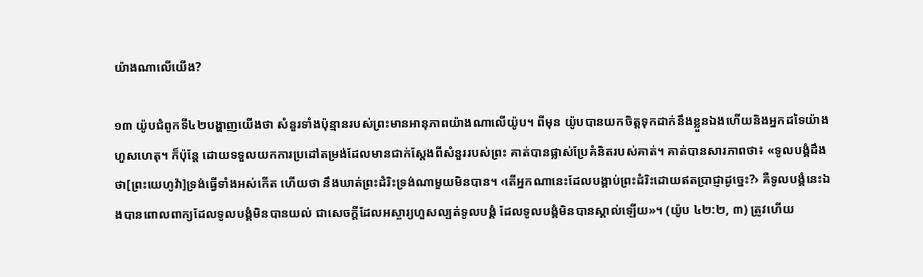យ៉ាងណាលើយើង?

១៣ យ៉ូបជំពូកទី៤២បង្ហាញយើងថា សំនួរទាំងប៉ុន្មានរបស់ព្រះមានអានុភាពយ៉ាងណាលើយ៉ូប។ ពីមុន យ៉ូបបានយកចិត្តទុកដាក់នឹងខ្លួនឯងហើយនិងអ្នកដទៃយ៉ាងហួសហេតុ។ ក៏ប៉ុន្តែ ដោយទទួលយកការប្រដៅតម្រង់ដែលមានជាក់ស្តែងពីសំនួររបស់ព្រះ គាត់បានផ្លាស់ប្រែគំនិតរបស់គាត់។ គាត់បានសារភាពថា៖ «ទូលបង្គំដឹងថា[ព្រះយេហូវ៉ា]ទ្រង់ធ្វើទាំងអស់កើត ហើយថា នឹងឃាត់ព្រះដំរិះទ្រង់ណាមួយមិនបាន។ ‹តើអ្នកណានេះដែលបង្គាប់ព្រះដំរិះដោយឥតប្រាជ្ញាដូច្នេះ?› គឺទូលបង្គំនេះឯងបានពោលពាក្យដែលទូលបង្គំមិនបានយល់ ជាសេចក្ដីដែលអស្ចារ្យហួសល្បត់ទូលបង្គំ ដែលទូលបង្គំមិនបានស្គាល់ឡើយ»។ (យ៉ូប ៤២:២, ៣) ត្រូវហើយ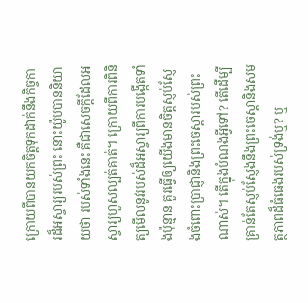ក្រោយពីបានយកចិត្តទុកដាក់នឹងកិច្ចការដ៏អស្ចារ្យរបស់ព្រះ នោះយ៉ូបបាននិយាយថា របស់ទាំងនេះ គឺជាសេចក្ដីដែលអស្ចារ្យហួសល្បត់គាត់។ ក្រោយពីការពិនិត្យមើលនូវរបស់ដ៏អស្ចារ្យពីការបង្កើតទាំងប៉ុន្មាន គួរធ្វើឲ្យយើងមានចិត្តស្ញប់ស្ញែងចំពោះប្រាជ្ញានិងព្រះចេស្ដារបស់ព្រះណាស់។ តើក្នុងបំណងអ្វីទៅ? តើដើម្បីគ្រាន់តែស្ញប់ស្ញែងនឹងព្រះចេស្ដានិងសមត្ថភាពដ៏ធំធេងរបស់ទ្រង់ឬ? ឬ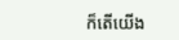ក៏តើយើង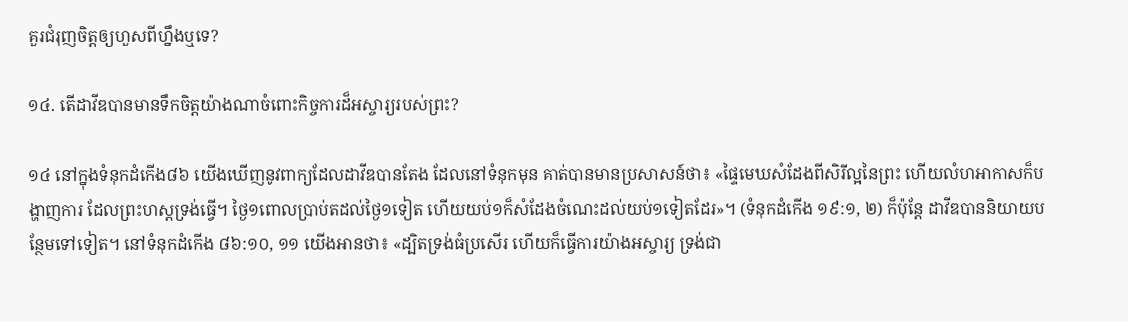គួរជំរុញចិត្តឲ្យហួសពីហ្នឹងឬទេ?

១៤. តើដាវីឌបានមានទឹកចិត្តយ៉ាងណាចំពោះកិច្ចការដ៏អស្ចារ្យរបស់ព្រះ?

១៤ នៅក្នុងទំនុកដំកើង៨៦ យើងឃើញនូវពាក្យដែលដាវីឌបានតែង ដែលនៅទំនុកមុន គាត់បានមានប្រសាសន៍ថា៖ «ផ្ទៃមេឃសំដែងពីសិរីល្អនៃព្រះ ហើយលំហអាកាសក៏បង្ហាញការ ដែលព្រះហស្តទ្រង់ធ្វើ។ ថ្ងៃ១ពោលប្រាប់តដល់ថ្ងៃ១ទៀត ហើយយប់១ក៏សំដែងចំណេះដល់យប់១ទៀតដែរ»។ (ទំនុកដំកើង ១៩:១, ២) ក៏ប៉ុន្តែ ដាវីឌបាននិយាយបន្ថែមទៅទៀត។ នៅទំនុកដំកើង ៨៦:១០, ១១ យើងអានថា៖ «ដ្បិតទ្រង់ធំប្រសើរ ហើយក៏ធ្វើការយ៉ាងអស្ចារ្យ ទ្រង់ជា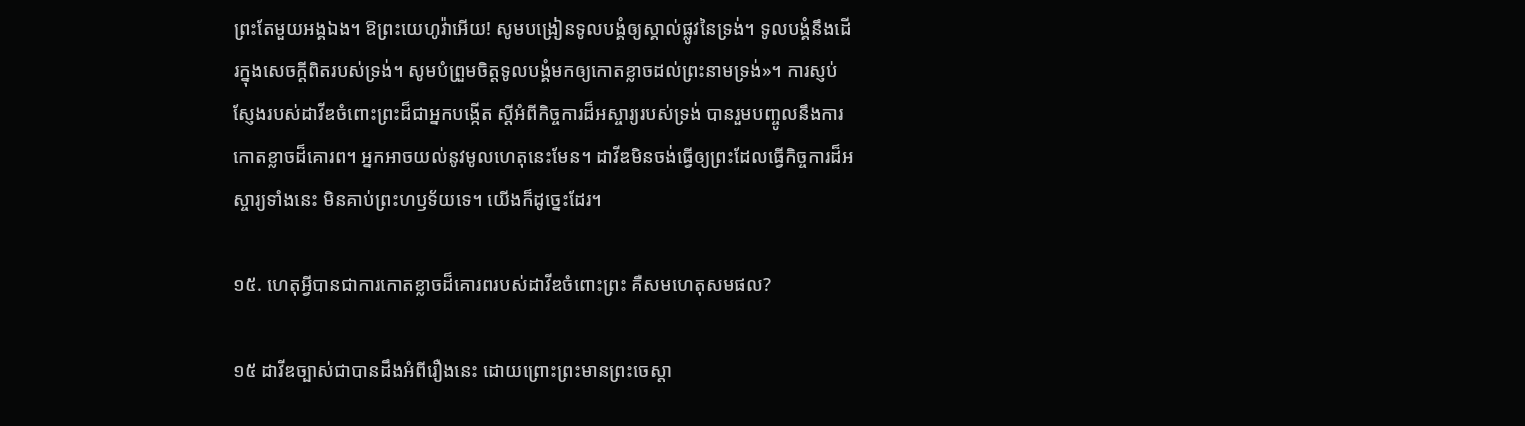ព្រះតែមួយអង្គឯង។ ឱព្រះយេហូវ៉ាអើយ! សូមបង្រៀនទូលបង្គំឲ្យស្គាល់ផ្លូវនៃទ្រង់។ ទូលបង្គំនឹងដើរក្នុងសេចក្ដីពិតរបស់ទ្រង់។ សូមបំព្រួមចិត្តទូលបង្គំមកឲ្យកោតខ្លាចដល់ព្រះនាមទ្រង់»។ ការស្ញប់ស្ញែងរបស់ដាវីឌចំពោះព្រះដ៏ជាអ្នកបង្កើត ស្តីអំពីកិច្ចការដ៏អស្ចារ្យរបស់ទ្រង់ បានរួមបញ្ចូលនឹងការកោតខ្លាចដ៏គោរព។ អ្នកអាចយល់នូវមូលហេតុនេះមែន។ ដាវីឌមិនចង់ធ្វើឲ្យព្រះដែលធ្វើកិច្ចការដ៏អស្ចារ្យទាំងនេះ មិនគាប់ព្រះហឫទ័យទេ។ យើងក៏ដូច្នេះដែរ។

១៥. ហេតុអ្វីបានជាការកោតខ្លាចដ៏គោរពរបស់ដាវីឌចំពោះព្រះ គឺសមហេតុសមផល?

១៥ ដាវីឌច្បាស់ជាបានដឹងអំពីរឿងនេះ ដោយព្រោះព្រះមានព្រះចេស្ដា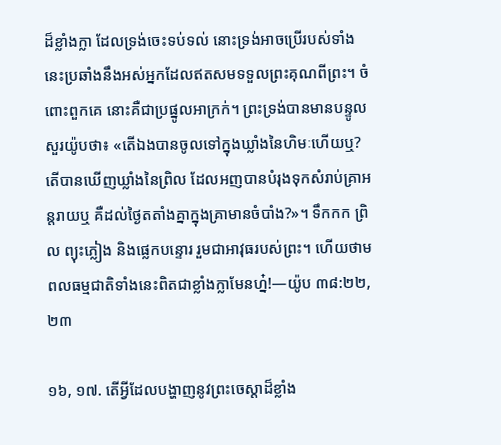ដ៏ខ្លាំងក្លា ដែលទ្រង់ចេះទប់ទល់ នោះទ្រង់អាចប្រើរបស់ទាំងនេះប្រឆាំងនឹងអស់អ្នកដែលឥតសមទទួលព្រះគុណពីព្រះ។ ចំពោះពួកគេ នោះគឺជាប្រផ្នូលអាក្រក់។ ព្រះទ្រង់បានមានបន្ទូលសួរយ៉ូបថា៖ «តើឯងបានចូលទៅក្នុងឃ្លាំងនៃហិមៈហើយឬ? តើបានឃើញឃ្លាំងនៃព្រិល ដែលអញបានបំរុងទុកសំរាប់គ្រាអន្តរាយឬ គឺដល់ថ្ងៃតតាំងគ្នាក្នុងគ្រាមានចំបាំង?»។ ទឹកកក ព្រិល ព្យុះភ្លៀង និងផ្លេកបន្ទោរ រួមជាអាវុធរបស់ព្រះ។ ហើយថាមពលធម្មជាតិទាំងនេះពិតជាខ្លាំងក្លាមែនហ្ន៎!—យ៉ូប ៣៨:២២, ២៣

១៦, ១៧. តើអ្វីដែលបង្ហាញនូវព្រះចេស្ដាដ៏ខ្លាំង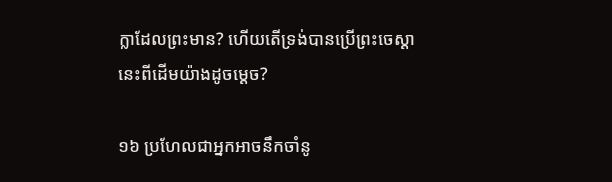ក្លាដែលព្រះមាន? ហើយតើទ្រង់បានប្រើព្រះចេស្ដានេះពីដើមយ៉ាងដូចម្ដេច?

១៦ ប្រហែលជាអ្នកអាចនឹកចាំនូ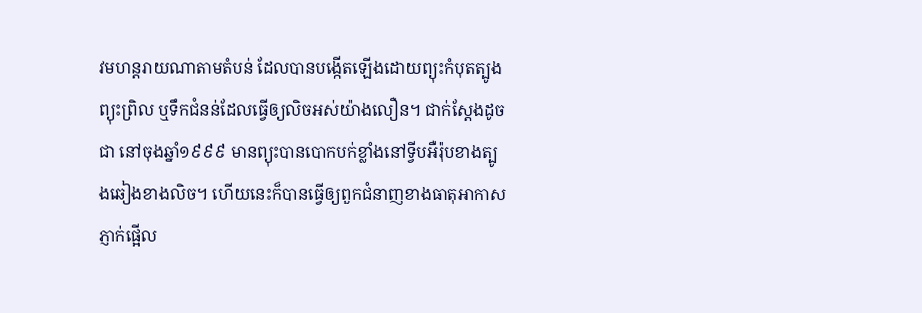វមហន្តរាយណាតាមតំបន់ ដែលបានបង្កើតឡើងដោយព្យុះកំបុតត្បូង ព្យុះព្រិល ឬទឹកជំនន់ដែលធ្វើឲ្យលិចអស់យ៉ាងលឿន។ ជាក់ស្តែងដូចជា នៅចុងឆ្នាំ១៩៩៩ មានព្យុះបានបោកបក់ខ្លាំងនៅទ្វីបអឺរ៉ុបខាងត្បូងឆៀងខាងលិច។ ហើយនេះក៏បានធ្វើឲ្យពួកជំនាញខាងធាតុអាកាសភ្ញាក់ផ្អើល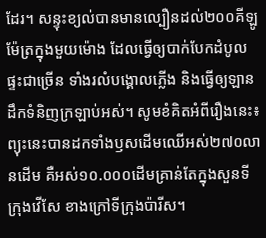ដែរ។ សន្ទុះខ្យល់បានមានល្បឿនដល់២០០គីឡូម៉ែត្រក្នុងមួយម៉ោង ដែលធ្វើឲ្យបាក់បែកដំបូលផ្ទះជាច្រើន ទាំងរលំបង្គោលភ្លើង និងធ្វើឲ្យឡានដឹកទំនិញក្រឡាប់អស់។ សូមខំគិតអំពីរឿងនេះ៖ ព្យុះនេះបានដកទាំងឫសដើមឈើអស់២៧០លានដើម គឺអស់១០.០០០ដើមគ្រាន់តែក្នុងសួនទីក្រុងវើសែ ខាងក្រៅទីក្រុងប៉ារីស។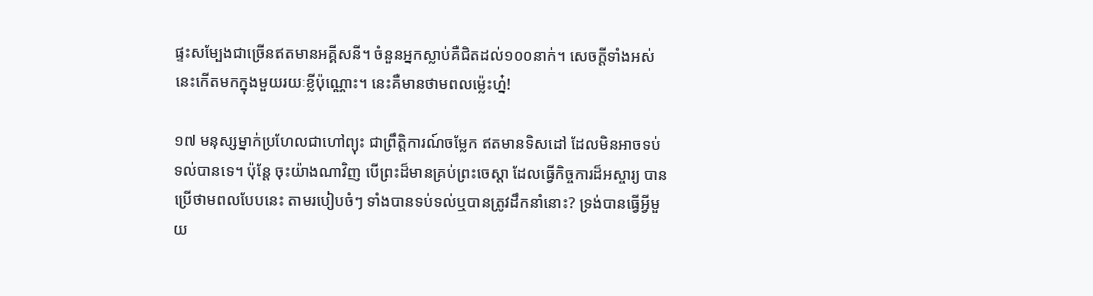ផ្ទះសម្បែងជាច្រើនឥតមានអគ្គីសនី។ ចំនួនអ្នកស្លាប់គឺជិតដល់១០០នាក់។ សេចក្ដីទាំងអស់នេះកើតមកក្នុងមួយរយៈខ្លីប៉ុណ្ណោះ។ នេះគឺមានថាមពលម្ល៉េះហ្ន៎!

១៧ មនុស្សម្នាក់ប្រហែលជាហៅព្យុះ ជាព្រឹត្ដិការណ៍ចម្លែក ឥតមានទិសដៅ ដែលមិនអាចទប់ទល់បានទេ។ ប៉ុន្តែ ចុះយ៉ាងណាវិញ បើព្រះដ៏មានគ្រប់ព្រះចេស្ដា ដែលធ្វើកិច្ចការដ៏អស្ចារ្យ បានប្រើថាមពលបែបនេះ តាមរបៀបចំៗ ទាំងបានទប់ទល់ឬបានត្រូវដឹកនាំនោះ? ទ្រង់បានធ្វើអ្វីមួយ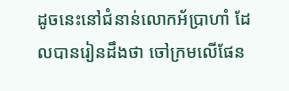ដូចនេះនៅជំនាន់លោកអ័ប្រាហាំ ដែលបានរៀនដឹងថា ចៅក្រមលើផែន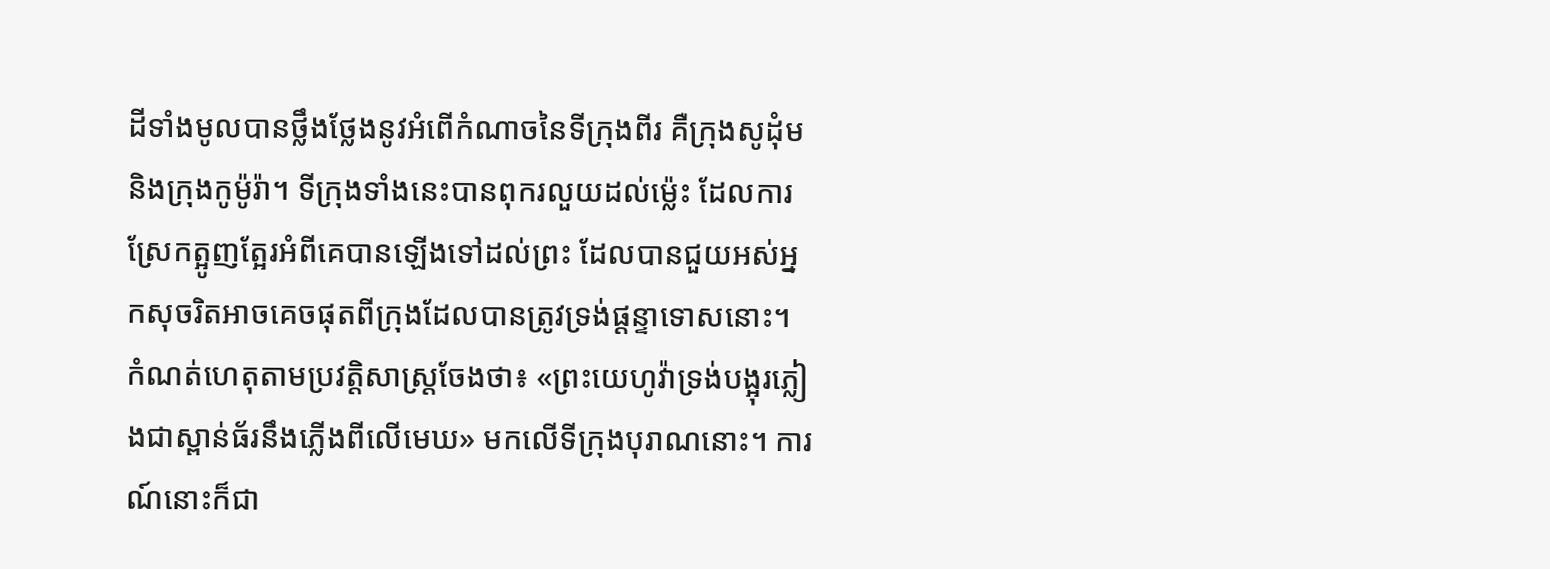ដីទាំងមូលបានថ្លឹងថ្លែងនូវអំពើកំណាចនៃទីក្រុងពីរ គឺក្រុងសូដុំមនិងក្រុងកូម៉ូរ៉ា។ ទីក្រុងទាំងនេះបានពុករលួយដល់ម្ល៉េះ ដែលការស្រែកត្អូញត្អែរអំពីគេបានឡើងទៅដល់ព្រះ ដែលបានជួយអស់អ្នកសុចរិតអាចគេចផុតពីក្រុងដែលបានត្រូវទ្រង់ផ្ដន្ទាទោសនោះ។ កំណត់ហេតុតាមប្រវត្ដិសាស្ត្រចែងថា៖ «ព្រះយេហូវ៉ាទ្រង់បង្អុរភ្លៀងជាស្ពាន់ធ័រនឹងភ្លើងពីលើមេឃ» មកលើទីក្រុងបុរាណនោះ។ ការណ៍នោះក៏ជា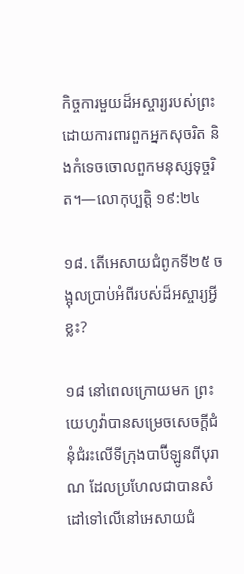កិច្ចការមួយដ៏អស្ចារ្យរបស់ព្រះ ដោយការពារពួកអ្នកសុចរិត និងកំទេចចោលពួកមនុស្សទុច្ចរិត។—លោកុប្បត្តិ ១៩:២៤

១៨. តើអេសាយជំពូកទី២៥ ចង្អុលប្រាប់អំពីរបស់ដ៏អស្ចារ្យអ្វីខ្លះ?

១៨ នៅពេលក្រោយមក ព្រះយេហូវ៉ាបានសម្រេចសេចក្ដីជំនុំជំរះលើទីក្រុងបាប៊ីឡូនពីបុរាណ ដែលប្រហែលជាបានសំដៅទៅលើនៅអេសាយជំ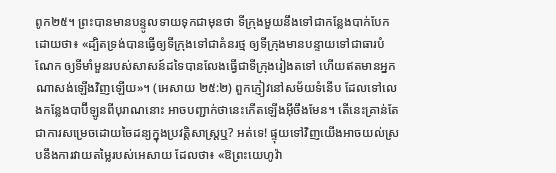ពូក២៥។ ព្រះបានមានបន្ទូលទាយទុកជាមុនថា ទីក្រុងមួយនឹងទៅជាកន្លែងបាក់បែក ដោយថា៖ «ដ្បិតទ្រង់បានធ្វើឲ្យទីក្រុងទៅជាគំនរថ្ម ឲ្យទីក្រុងមានបន្ទាយទៅជាធារបំណែក ឲ្យទីមាំមួនរបស់សាសន៍ដទៃបានលែងធ្វើជាទីក្រុងរៀងតទៅ ហើយឥតមានអ្នកណាសង់ឡើងវិញឡើយ»។ (អេសាយ ២៥:២) ពួកភ្ញៀវនៅសម័យទំនើប ដែលទៅលេងកន្លែងបាប៊ីឡូនពីបុរាណនោះ អាចបញ្ជាក់ថានេះកើតឡើងអ៊ីចឹងមែន។ តើនេះគ្រាន់តែជាការសម្រេចដោយចៃដន្យក្នុងប្រវត្ដិសាស្ត្រឬ? អត់ទេ! ផ្ទុយទៅវិញយើងអាចយល់ស្របនឹងការវាយតម្លៃរបស់អេសាយ ដែលថា៖ «ឱព្រះយេហូវ៉ា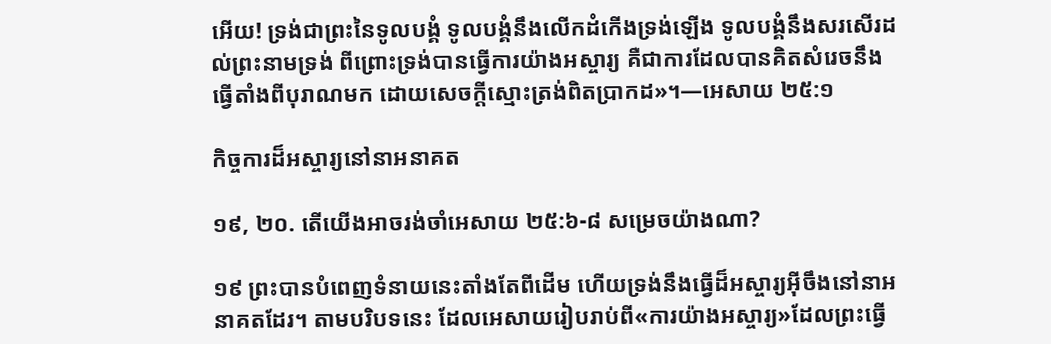អើយ! ទ្រង់ជាព្រះនៃទូលបង្គំ ទូលបង្គំនឹងលើកដំកើងទ្រង់ឡើង ទូលបង្គំនឹងសរសើរដល់ព្រះនាមទ្រង់ ពីព្រោះទ្រង់បានធ្វើការយ៉ាងអស្ចារ្យ គឺជាការដែលបានគិតសំរេចនឹងធ្វើតាំងពីបុរាណមក ដោយសេចក្ដីស្មោះត្រង់ពិតប្រាកដ»។—អេសាយ ២៥:១

កិច្ចការដ៏អស្ចារ្យនៅនាអនាគត

១៩, ២០. តើយើងអាចរង់ចាំអេសាយ ២៥:៦-៨ សម្រេចយ៉ាងណា?

១៩ ព្រះបានបំពេញទំនាយនេះតាំងតែពីដើម ហើយទ្រង់នឹងធ្វើដ៏អស្ចារ្យអ៊ីចឹងនៅនាអនាគតដែរ។ តាមបរិបទនេះ ដែលអេសាយរៀបរាប់ពី«ការយ៉ាងអស្ចារ្យ»ដែលព្រះធ្វើ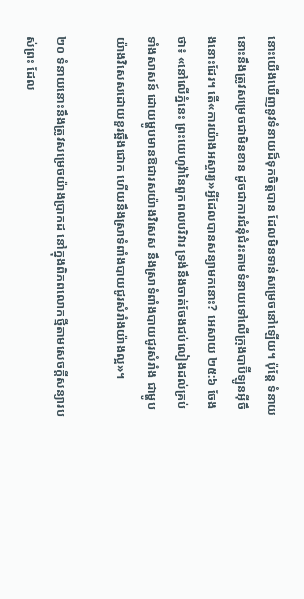នោះយើងឃើញនូវទំនាយដ៏ទុកចិត្តបាន ដែលមិនទាន់សម្រេចនៅឡើយ។ ប៉ុន្តែ ទំនាយនោះនឹងត្រូវសម្រេចជាមិនខាន ដូចជាការជំនុំជំរះតាមទំនាយទៅលើក្រុងបាប៊ីឡូនអ៊ីចឹងនោះដែរ។ តើ«ការយ៉ាងអស្ចារ្យ»អ្វីដែលបានសន្យាមកនោះ? អេសាយ ២៥:៦ ចែងថា៖ «នៅលើភ្នំនេះ ព្រះយេហូវ៉ានៃពួកពលបរិវារ ទ្រង់នឹងចាត់ចែងជប់លៀងដល់គ្រប់ទាំងសាសន៍ ដោយម្ហូបមានឱជារសយ៉ាងវិសេស នឹងស្រាទំពាំងបាយជូរសំរាំង ជាម្ហូបយ៉ាងវិសេសដោយខួរឆ្អឹងជោក ហើយនឹងស្រាទំពាំងបាយជូរសំរាំងយ៉ាងល្អ»។

២០ ទំនាយនោះនឹងត្រូវសម្រេចយ៉ាងប្រាកដ នៅក្នុងពិភពលោកថ្មីតាមសេចក្ដីសន្យារបស់ព្រះ ដែល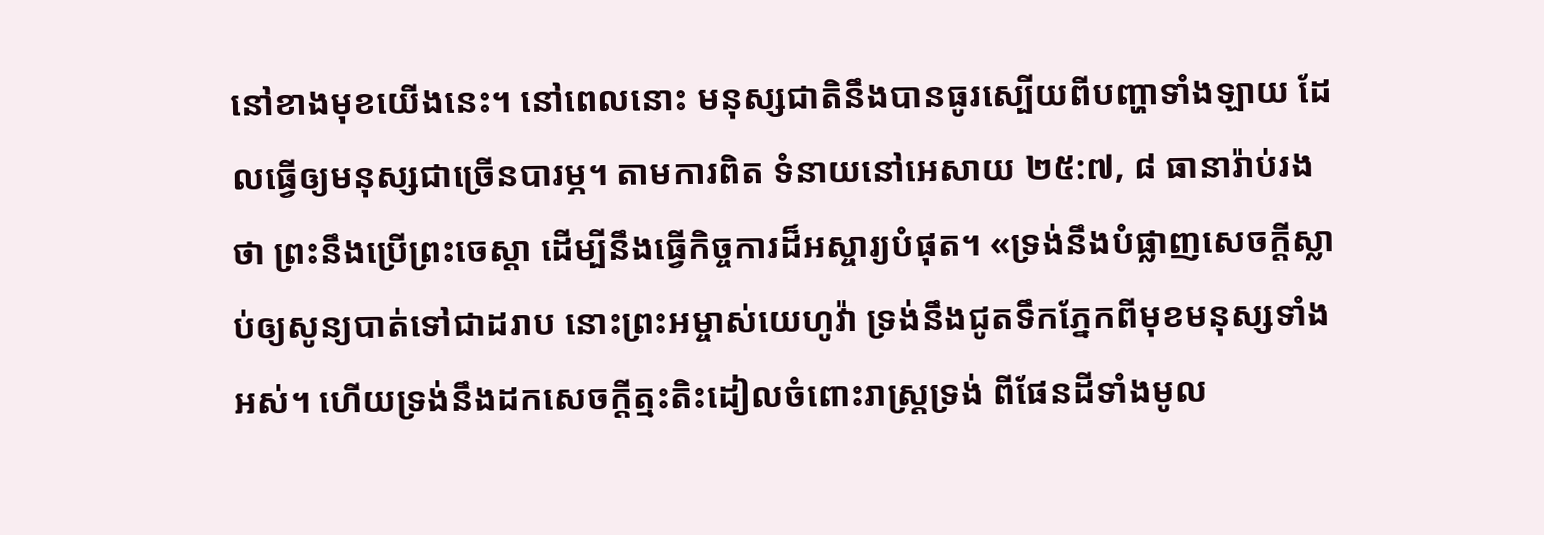នៅខាងមុខយើងនេះ។ នៅពេលនោះ មនុស្សជាតិនឹងបានធូរស្បើយពីបញ្ហាទាំងឡាយ ដែលធ្វើឲ្យមនុស្សជាច្រើនបារម្ភ។ តាមការពិត ទំនាយនៅអេសាយ ២៥:៧, ៨ ធានារ៉ាប់រងថា ព្រះនឹងប្រើព្រះចេស្ដា ដើម្បីនឹងធ្វើកិច្ចការដ៏អស្ចារ្យបំផុត។ «ទ្រង់នឹងបំផ្លាញសេចក្ដីស្លាប់ឲ្យសូន្យបាត់ទៅជាដរាប នោះព្រះអម្ចាស់យេហូវ៉ា ទ្រង់នឹងជូតទឹកភ្នែកពីមុខមនុស្សទាំងអស់។ ហើយទ្រង់នឹងដកសេចក្ដីត្មះតិះដៀលចំពោះរាស្ត្រទ្រង់ ពីផែនដីទាំងមូល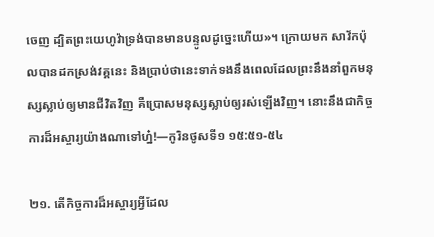ចេញ ដ្បិតព្រះយេហូវ៉ាទ្រង់បានមានបន្ទូលដូច្នេះហើយ»។ ក្រោយមក សាវ័កប៉ុលបានដកស្រង់វគ្គនេះ និងប្រាប់ថានេះទាក់ទងនឹងពេលដែលព្រះនឹងនាំពួកមនុស្សស្លាប់ឲ្យមានជីវិតវិញ គឺប្រោសមនុស្សស្លាប់ឲ្យរស់ឡើងវិញ។ នោះនឹងជាកិច្ចការដ៏អស្ចារ្យយ៉ាងណាទៅហ្ន៎!—កូរិនថូសទី១ ១៥:៥១-៥៤

២១. តើកិច្ចការដ៏អស្ចារ្យអ្វីដែល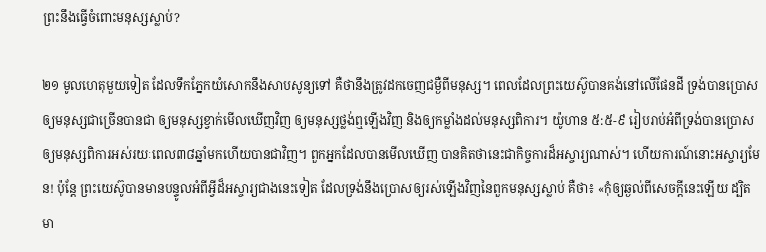ព្រះនឹងធ្វើចំពោះមនុស្សស្លាប់?

២១ មូលហេតុមួយទៀត ដែលទឹកភ្នែកយំសោកនឹងសាបសូន្យទៅ គឺថានឹងត្រូវដកចេញជម្ងឺពីមនុស្ស។ ពេលដែលព្រះយេស៊ូបានគង់នៅលើផែនដី ទ្រង់បានប្រោសឲ្យមនុស្សជាច្រើនបានជា ឲ្យមនុស្សខ្វាក់មើលឃើញវិញ ឲ្យមនុស្សថ្លង់ឮឡើងវិញ និងឲ្យកម្លាំងដល់មនុស្សពិការ។ យ៉ូហាន ៥:៥-៩ រៀបរាប់អំពីទ្រង់បានប្រោសឲ្យមនុស្សពិការអស់រយៈពេល៣៨ឆ្នាំមកហើយបានជាវិញ។ ពួកអ្នកដែលបានមើលឃើញ បានគិតថានេះជាកិច្ចការដ៏អស្ចារ្យណាស់។ ហើយការណ៍នោះអស្ចារ្យមែន! ប៉ុន្តែ ព្រះយេស៊ូបានមានបន្ទូលអំពីអ្វីដ៏អស្ចារ្យជាងនេះទៀត ដែលទ្រង់នឹងប្រោសឲ្យរស់ឡើងវិញនៃពួកមនុស្សស្លាប់ គឺថា៖ «កុំឲ្យឆ្ងល់ពីសេចក្ដីនេះឡើយ ដ្បិតមា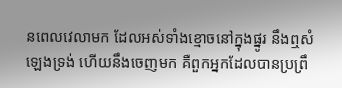នពេលវេលាមក ដែលអស់ទាំងខ្មោចនៅក្នុងផ្នូរ នឹងឮសំឡេងទ្រង់ ហើយនឹងចេញមក គឺពួកអ្នកដែលបានប្រព្រឹ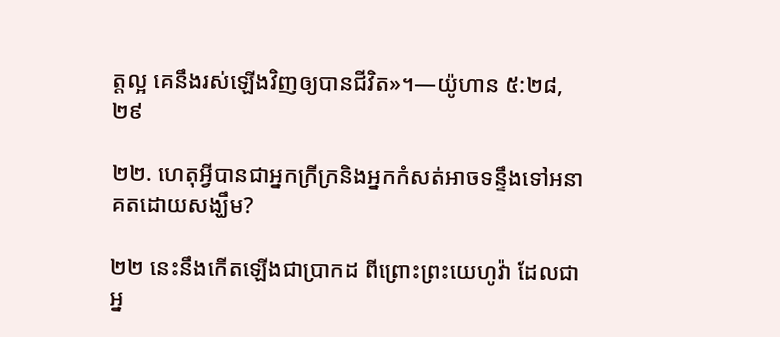ត្តល្អ គេនឹងរស់ឡើងវិញឲ្យបានជីវិត»។—យ៉ូហាន ៥:២៨, ២៩

២២. ហេតុអ្វីបានជាអ្នកក្រីក្រនិងអ្នកកំសត់អាចទន្ទឹងទៅអនាគតដោយសង្ឃឹម?

២២ នេះនឹងកើតឡើងជាប្រាកដ ពីព្រោះព្រះយេហូវ៉ា ដែលជាអ្ន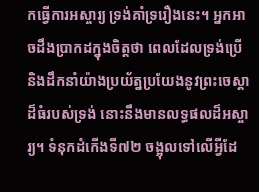កធ្វើការអស្ចារ្យ ទ្រង់គាំទ្ររឿងនេះ។ អ្នកអាចដឹងប្រាកដក្នុងចិត្តថា ពេលដែលទ្រង់ប្រើនិងដឹកនាំយ៉ាងប្រយ័ត្នប្រយែងនូវព្រះចេស្ដាដ៏ធំរបស់ទ្រង់ នោះនឹងមានលទ្ធផលដ៏អស្ចារ្យ។ ទំនុកដំកើងទី៧២ ចង្អុលទៅលើអ្វីដែ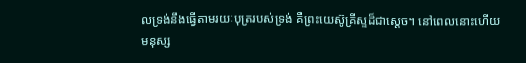លទ្រង់នឹងធ្វើតាមរយៈបុត្ររបស់ទ្រង់ គឺព្រះយេស៊ូគ្រីស្ទដ៏ជាស្តេច។ នៅពេលនោះហើយមនុស្ស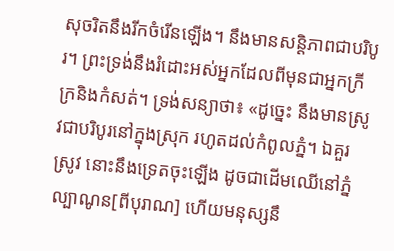សុចរិតនឹងរីកចំរើនឡើង។ នឹងមានសន្ដិភាពជាបរិបូរ។ ព្រះទ្រង់នឹងរំដោះអស់អ្នកដែលពីមុនជាអ្នកក្រីក្រនិងកំសត់។ ទ្រង់សន្យាថា៖ «ដូច្នេះ នឹងមានស្រូវជាបរិបូរនៅក្នុងស្រុក រហូតដល់កំពូលភ្នំ។ ឯគួរស្រូវ នោះនឹងទ្រេតចុះឡើង ដូចជាដើមឈើនៅភ្នំល្បាណូន[ពីបុរាណ] ហើយមនុស្សនឹ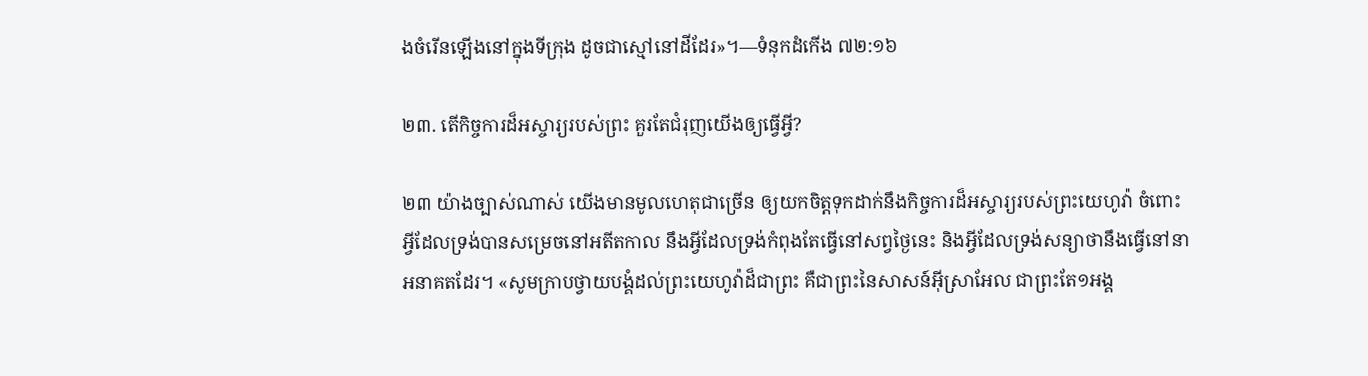ងចំរើនឡើងនៅក្នុងទីក្រុង ដូចជាស្មៅនៅដីដែរ»។—ទំនុកដំកើង ៧២:១៦

២៣. តើកិច្ចការដ៏អស្ចារ្យរបស់ព្រះ គួរតែជំរុញយើងឲ្យធ្វើអ្វី?

២៣ យ៉ាងច្បាស់ណាស់ យើងមានមូលហេតុជាច្រើន ឲ្យយកចិត្តទុកដាក់នឹងកិច្ចការដ៏អស្ចារ្យរបស់ព្រះយេហូវ៉ា ចំពោះអ្វីដែលទ្រង់បានសម្រេចនៅអតីតកាល នឹងអ្វីដែលទ្រង់កំពុងតែធ្វើនៅសព្វថ្ងៃនេះ និងអ្វីដែលទ្រង់សន្យាថានឹងធ្វើនៅនាអនាគតដែរ។ «សូមក្រាបថ្វាយបង្គំដល់ព្រះយេហូវ៉ាដ៏ជាព្រះ គឺជាព្រះនៃសាសន៍អ៊ីស្រាអែល ជាព្រះតែ១អង្គ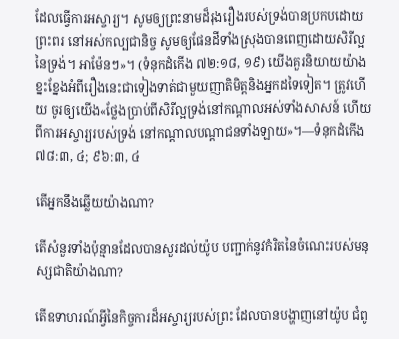ដែលធ្វើការអស្ចារ្យ។ សូមឲ្យព្រះនាមដ៏រុងរឿងរបស់ទ្រង់បានប្រកបដោយព្រះពរ នៅអស់កល្បជានិច្ច សូមឲ្យផែនដីទាំងស្រុងបានពេញដោយសិរីល្អនៃទ្រង់។ អាម៉ែនៗ»។ (ទំនុកដំកើង ៧២:១៨, ១៩) យើងគួរនិយាយយ៉ាងខ្នះខ្នែងអំពីរឿងនេះជាទៀងទាត់ជាមួយញាតិមិត្តនិងអ្នកដទៃទៀត។ ត្រូវហើយ ចូរឲ្យយើង«ថ្លែងប្រាប់ពីសិរីល្អទ្រង់នៅកណ្ដាលអស់ទាំងសាសន៍ ហើយពីការអស្ចារ្យរបស់ទ្រង់ នៅកណ្ដាលបណ្ដាជនទាំងឡាយ»។—ទំនុកដំកើង ៧៨:៣, ៤; ៩៦:៣, ៤

តើអ្នកនឹងឆ្លើយយ៉ាងណា?

តើសំនួរទាំងប៉ុន្មានដែលបានសួរដល់យ៉ូប បញ្ជាក់នូវកំរិតនៃចំណេះរបស់មនុស្សជាតិយ៉ាងណា?

តើឧទាហរណ៍អ្វីនៃកិច្ចការដ៏អស្ចារ្យរបស់ព្រះ ដែលបានបង្ហាញនៅយ៉ូប ជំពូ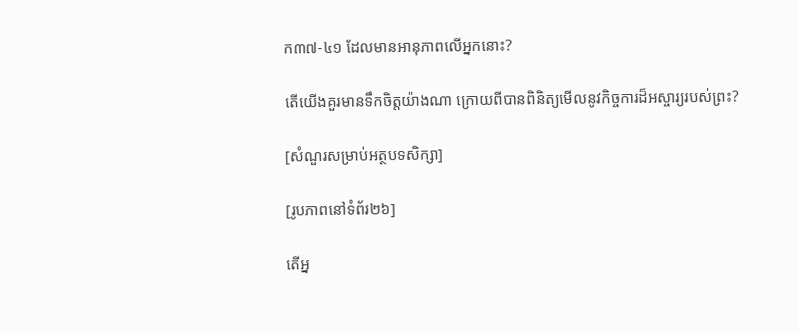ក៣៧-៤១ ដែលមានអានុភាពលើអ្នកនោះ?

តើយើងគួរមានទឹកចិត្តយ៉ាងណា ក្រោយពីបានពិនិត្យមើលនូវកិច្ចការដ៏អស្ចារ្យរបស់ព្រះ?

[សំណួរសម្រាប់អត្ថបទសិក្សា]

[រូបភាពនៅទំព័រ២៦]

តើអ្ន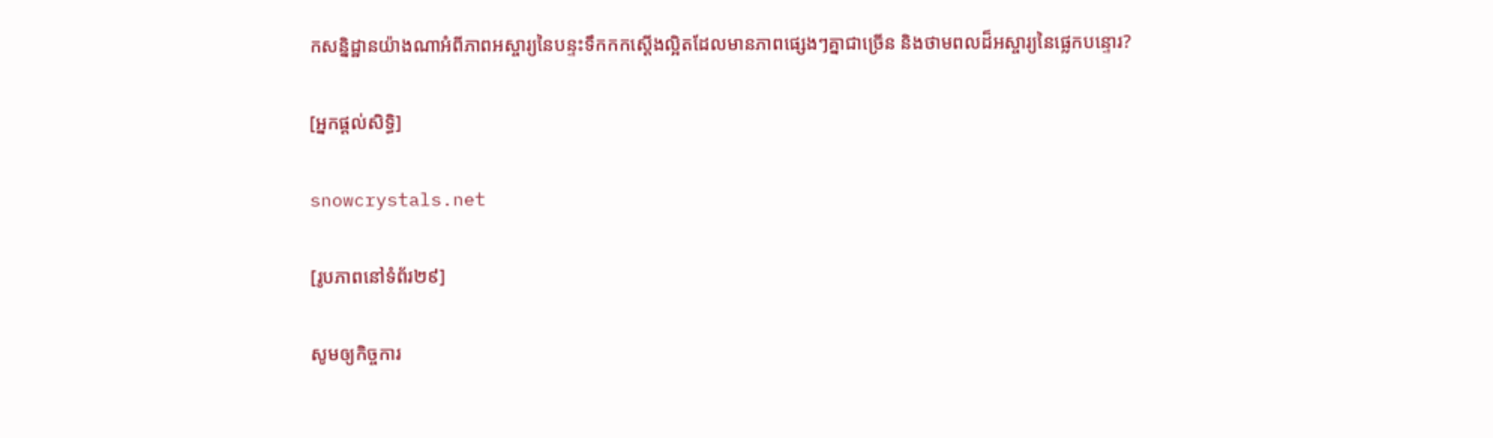កសន្និដ្ឋានយ៉ាងណាអំពីភាពអស្ចារ្យនៃបន្ទះទឹកកកស្តើងល្អិតដែលមានភាពផ្សេងៗគ្នាជាច្រើន និងថាមពលដ៏អស្ចារ្យនៃផ្លេកបន្ទោរ?

[អ្នកផ្ដល់សិទ្ធិ]

snowcrystals.net

[រូបភាពនៅទំព័រ២៩]

សូមឲ្យកិច្ចការ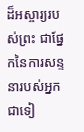ដ៏អស្ចារ្យរបស់ព្រះ ជាផ្នែកនៃការសន្ទនារបស់អ្នកជាទៀ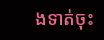ងទាត់ចុះ